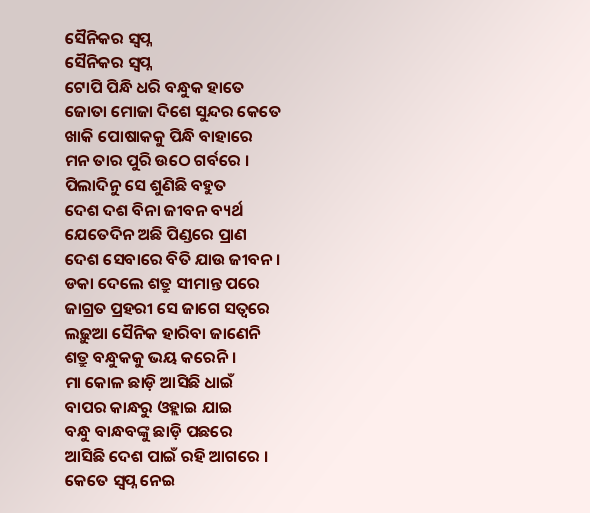ସୈନିକର ସ୍ବପ୍ନ
ସୈନିକର ସ୍ବପ୍ନ
ଟୋପି ପିନ୍ଧି ଧରି ବନ୍ଧୁକ ହାତେ
ଜୋତା ମୋଜା ଦିଶେ ସୁନ୍ଦର କେତେ
ଖାକି ପୋଷାକକୁ ପିନ୍ଧି ବାହାରେ
ମନ ତାର ପୁରି ଉଠେ ଗର୍ବରେ ।
ପିଲାଦିନୁ ସେ ଶୁଣିଛି ବହୁତ
ଦେଶ ଦଶ ବିନା ଜୀବନ ବ୍ୟର୍ଥ
ଯେତେଦିନ ଅଛି ପିଣ୍ଡରେ ପ୍ରାଣ
ଦେଶ ସେବାରେ ବିତି ଯାଉ ଜୀବନ ।
ଡକା ଦେଲେ ଶତ୍ରୁ ସୀମାନ୍ତ ପରେ
ଜାଗ୍ରତ ପ୍ରହରୀ ସେ ଜାଗେ ସତ୍ୱରେ
ଲଢ଼ୁଆ ସୈନିକ ହାରିବା ଜାଣେନି
ଶତ୍ରୁ ବନ୍ଧୁକକୁ ଭୟ କରେନି ।
ମା କୋଳ ଛାଡ଼ି ଆସିଛି ଧାଇଁ
ବାପର କାନ୍ଧରୁ ଓହ୍ଲାଇ ଯାଇ
ବନ୍ଧୁ ବାନ୍ଧବଙ୍କୁ ଛାଡ଼ି ପଛରେ
ଆସିଛି ଦେଶ ପାଇଁ ରହି ଆଗରେ ।
କେତେ ସ୍ବପ୍ନ ନେଇ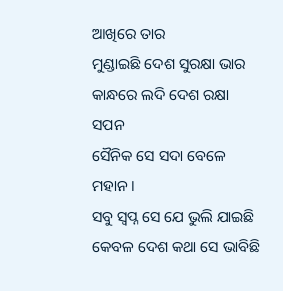ଆଖିରେ ତାର
ମୁଣ୍ଡାଇଛି ଦେଶ ସୁରକ୍ଷା ଭାର
କାନ୍ଧରେ ଲଦି ଦେଶ ରକ୍ଷା ସପନ
ସୈନିକ ସେ ସଦା ବେଳେ ମହାନ ।
ସବୁ ସ୍ବପ୍ନ ସେ ଯେ ଭୁଲି ଯାଇଛି
କେବଳ ଦେଶ କଥା ସେ ଭାବିଛି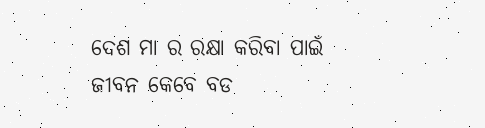ଦେଶ ମା ର ରକ୍ଷା କରିବା ପାଇଁ
ଜୀବନ କେବେ ବଡ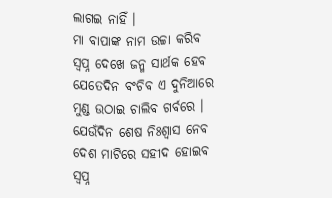ଲାଗଇ ନାହିଁ ।
ମା ବାପାଙ୍କ ନାମ ଉଚ୍ଚା କରିବ
ସ୍ଵପ୍ନ ଦେଖେ ଜନ୍ମ ସାର୍ଥକ ହେବ
ଯେତେଦିନ ବଂଚିବ ଏ ଦୁନିଆରେ
ମୁଣ୍ଡ ଉଠାଇ ଚାଲିବ ଗର୍ବରେ ।
ଯେଉଁଦିନ ଶେଷ ନିଃଶ୍ୱାସ ନେବ
ଦେଶ ମାଟିରେ ସହୀଦ ହୋଇବ
ସ୍ଵପ୍ନ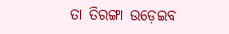ତା ତିରଙ୍ଗା ଉଡ଼େଇବ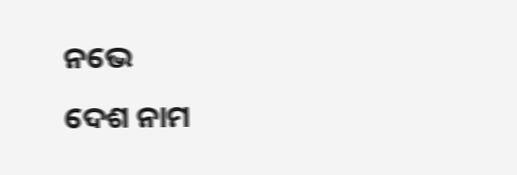ନଭେ
ଦେଶ ନାମ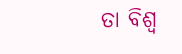ତା ବିଶ୍ଵ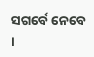ସଗର୍ବେ ନେବେ ।